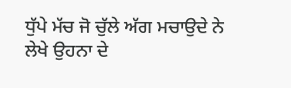ਧੁੱਪੇ ਮੱਚ ਜੋ ਚੁੱਲੇ ਅੱਗ ਮਚਾਉਦੇ ਨੇ
ਲੇਖੇ ਉਹਨਾ ਦੇ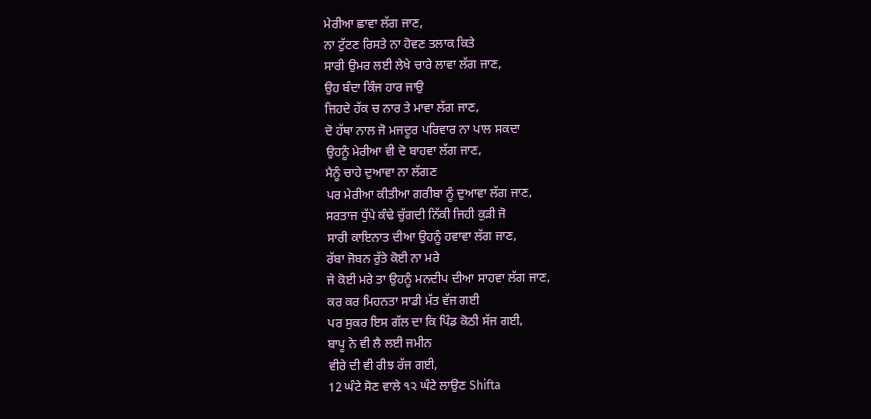ਮੇਰੀਆ ਛਾਵਾ ਲੱਗ ਜਾਣ,
ਨਾ ਟੁੱਟਣ ਰਿਸਤੇ ਨਾ ਹੋਵਣ ਤਲਾਕ ਕਿਤੇ
ਸਾਰੀ ਉਮਰ ਲਈ ਲੇਖੇ ਚਾਰੇ ਲਾਵਾ ਲੱਗ ਜਾਣ,
ਉਹ ਬੰਦਾ ਕਿੰਜ ਹਾਰ ਜਾਉ
ਜਿਹਦੇ ਹੱਕ ਚ ਨਾਰ ਤੇ ਮਾਵਾ ਲੱਗ ਜਾਣ,
ਦੋ ਹੱਥਾ ਨਾਲ ਜੋ ਮਜਦੂਰ ਪਰਿਵਾਰ ਨਾ ਪਾਲ ਸਕਦਾ
ਉਹਨੂੰ ਮੇਰੀਆ ਵੀ ਦੋ ਬਾਹਵਾ ਲੱਗ ਜਾਣ,
ਮੈਨੂੰ ਚਾਹੇ ਦੁਆਵਾ ਨਾ ਲੱਗਣ
ਪਰ ਮੇਰੀਆ ਕੀਤੀਆ ਗਰੀਬਾ ਨੂੰ ਦੁਆਵਾ ਲੱਗ ਜਾਣ,
ਸਰਤਾਜ ਧੁੱਪੇ ਕੰਢੇ ਚੁੱਗਦੀ ਨਿੱਕੀ ਜਿਹੀ ਕੁੜੀ ਜੋ
ਸਾਰੀ ਕਾਇਨਾਤ ਦੀਆ ਉਹਨੂੰ ਹਵਾਵਾ ਲੱਗ ਜਾਣ,
ਰੱਬਾ ਜੋਬਨ ਰੁੱਤੇ ਕੋਈ ਨਾ ਮਰੇ
ਜੇ ਕੋਈ ਮਰੇ ਤਾ ਉਹਨੂੰ ਮਨਦੀਪ ਦੀਆ ਸਾਹਵਾ ਲੱਗ ਜਾਣ,
ਕਰ ਕਰ ਮਿਹਨਤਾ ਸਾਡੀ ਮੱਤ ਵੱਜ ਗਈ
ਪਰ ਸੁਕਰ ਇਸ ਗੱਲ ਦਾ ਕਿ ਪਿੰਡ ਕੋਠੀ ਸੱਜ ਗਈ,
ਬਾਪੂ ਨੇ ਵੀ ਲੈ ਲਈ ਜਮੀਨ
ਵੀਰੇ ਦੀ ਵੀ ਰੀਝ ਰੱਜ ਗਈ,
12 ਘੰਟੇ ਸੋਣ ਵਾਲੇ ੧੨ ਘੰਟੇ ਲਾਉਣ Shifta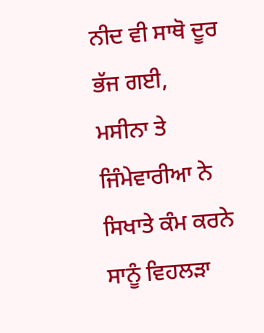ਨੀਦ ਵੀ ਸਾਥੋ ਦੂਰ ਭੱਜ ਗਈ,
ਮਸੀਨਾ ਤੇ ਜਿੰਮੇਵਾਰੀਆ ਨੇ ਸਿਖਾਤੇ ਕੰਮ ਕਰਨੇ
ਸਾਨੂੰ ਵਿਹਲੜਾ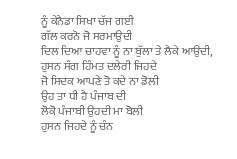ਨੂੰ ਕੇਨੈਡਾ ਸਿਖਾ ਚੱਜ ਗਈ
ਗੱਲ ਕਰਨੋ ਜੋ ਸਰਮਾਉਦੀ
ਦਿਲ ਦਿਆ ਚਾਹਵਾ ਨੂੰ ਨਾ ਬੁੱਲਾ ਤੇ ਲੈਕੇ ਆਉਦੀ,
ਹੁਸਨ ਸੰਗ ਹਿੰਮਤ ਦਲੇਰੀ ਜਿਹਦੇ
ਜੋ ਸਿਦਕ ਆਪਣੇ ਤੋ ਕਦੇ ਨਾ ਡੋਲੀ
ਉਹ ਤਾ ਧੀ ਹੈ ਪੰਜਾਬ ਦੀ
ਲੋਕੋ ਪੰਜਾਬੀ ਉਹਦੀ ਮਾ ਬੋਲੀ
ਹੁਸਨ ਜਿਹਦੇ ਨੂੰ ਚੰਨ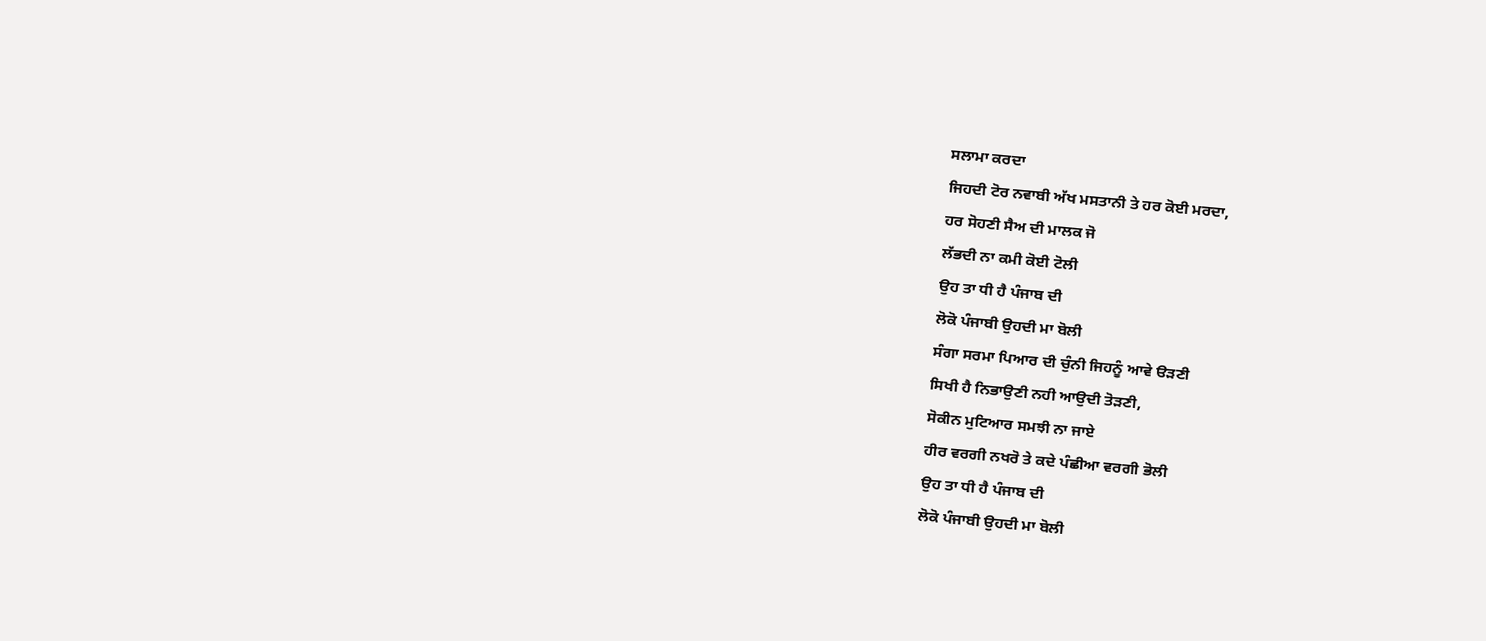ਸਲਾਮਾ ਕਰਦਾ
ਜਿਹਦੀ ਟੋਰ ਨਵਾਬੀ ਅੱਖ ਮਸਤਾਨੀ ਤੇ ਹਰ ਕੋਈ ਮਰਦਾ,
ਹਰ ਸੋਹਣੀ ਸੈਅ ਦੀ ਮਾਲਕ ਜੋ
ਲੱਭਦੀ ਨਾ ਕਮੀ ਕੋਈ ਟੋਲੀ
ਉਹ ਤਾ ਧੀ ਹੈ ਪੰਜਾਬ ਦੀ
ਲੋਕੋ ਪੰਜਾਬੀ ਉਹਦੀ ਮਾ ਬੋਲੀ
ਸੰਗਾ ਸਰਮਾ ਪਿਆਰ ਦੀ ਚੁੰਨੀ ਜਿਹਨੂੰ ਆਵੇ ੳੜਣੀ
ਸਿਖੀ ਹੈ ਨਿਭਾਉਣੀ ਨਹੀ ਆਉਦੀ ਤੋੜਣੀ,
ਸੋਕੀਨ ਮੁਟਿਆਰ ਸਮਝੀ ਨਾ ਜਾਏ
ਹੀਰ ਵਰਗੀ ਨਖਰੋ ਤੇ ਕਦੇ ਪੰਛੀਆ ਵਰਗੀ ਭੋਲੀ
ਉਹ ਤਾ ਧੀ ਹੈ ਪੰਜਾਬ ਦੀ
ਲੋਕੋ ਪੰਜਾਬੀ ਉਹਦੀ ਮਾ ਬੋਲੀ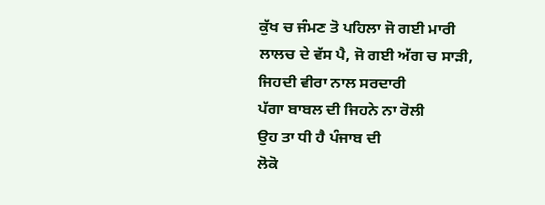ਕੁੱਖ ਚ ਜੰਮਣ ਤੋ ਪਹਿਲਾ ਜੋ ਗਈ ਮਾਰੀ
ਲਾਲਚ ਦੇ ਵੱਸ ਪੈ, ਜੋ ਗਈ ਅੱਗ ਚ ਸਾੜੀ,
ਜਿਹਦੀ ਵੀਰਾ ਨਾਲ ਸਰਦਾਰੀ
ਪੱਗਾ ਬਾਬਲ ਦੀ ਜਿਹਨੇ ਨਾ ਰੋਲੀ
ਉਹ ਤਾ ਧੀ ਹੈ ਪੰਜਾਬ ਦੀ
ਲੋਕੋ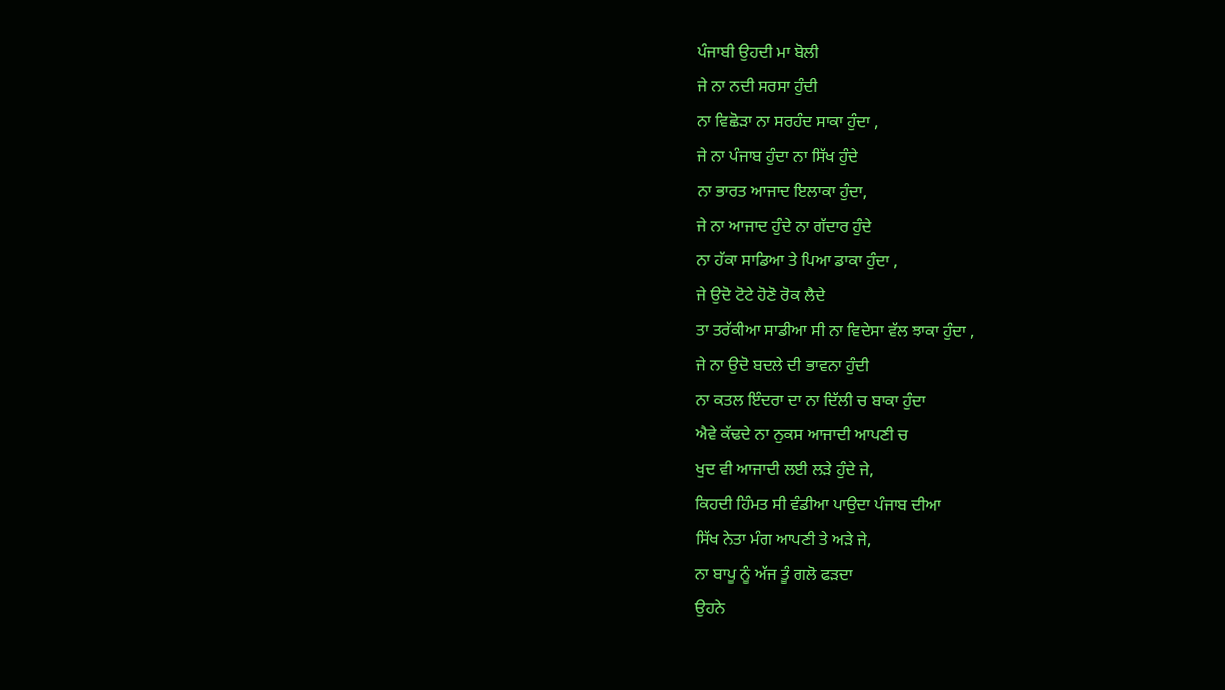ਪੰਜਾਬੀ ਉਹਦੀ ਮਾ ਬੋਲੀ
ਜੇ ਨਾ ਨਦੀ ਸਰਸਾ ਹੁੰਦੀ
ਨਾ ਵਿਛੋੜਾ ਨਾ ਸਰਹੰਦ ਸਾਕਾ ਹੁੰਦਾ ,
ਜੇ ਨਾ ਪੰਜਾਬ ਹੁੰਦਾ ਨਾ ਸਿੱਖ ਹੁੰਦੇ
ਨਾ ਭਾਰਤ ਆਜਾਦ ਇਲਾਕਾ ਹੁੰਦਾ,
ਜੇ ਨਾ ਆਜਾਦ ਹੁੰਦੇ ਨਾ ਗੱਦਾਰ ਹੁੰਦੇ
ਨਾ ਹੱਕਾ ਸਾਡਿਆ ਤੇ ਪਿਆ ਡਾਕਾ ਹੁੰਦਾ ,
ਜੇ ਉਦੋ ਟੋਟੇ ਹੋਣੋ ਰੋਕ ਲੈਦੇ
ਤਾ ਤਰੱਕੀਆ ਸਾਡੀਆ ਸੀ ਨਾ ਵਿਦੇਸਾ ਵੱਲ ਝਾਕਾ ਹੁੰਦਾ ,
ਜੇ ਨਾ ਉਦੋ ਬਦਲੇ ਦੀ ਭਾਵਨਾ ਹੁੰਦੀ
ਨਾ ਕਤਲ ਇੰਦਰਾ ਦਾ ਨਾ ਦਿੱਲੀ ਚ ਬਾਕਾ ਹੁੰਦਾ
ਐਵੇ ਕੱਢਦੇ ਨਾ ਨੁਕਸ ਆਜਾਦੀ ਆਪਣੀ ਚ
ਖੁਦ ਵੀ ਆਜਾਦੀ ਲਈ ਲੜੇ ਹੁੰਦੇ ਜੇ,
ਕਿਹਦੀ ਹਿੰਮਤ ਸੀ ਵੰਡੀਆ ਪਾਉਦਾ ਪੰਜਾਬ ਦੀਆ
ਸਿੱਖ ਨੇਤਾ ਮੰਗ ਆਪਣੀ ਤੇ ਅੜੇ ਜੇ,
ਨਾ ਬਾਪੂ ਨੂੰ ਅੱਜ ਤੂੰ ਗਲੋ ਫੜਦਾ
ਉਹਨੇ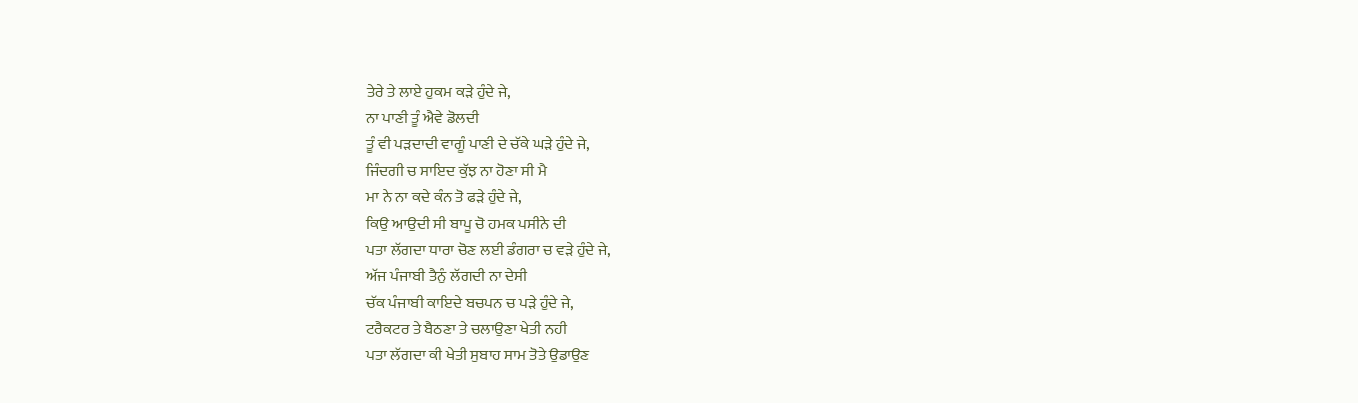ਤੇਰੇ ਤੇ ਲਾਏ ਹੁਕਮ ਕੜੇ ਹੁੰਦੇ ਜੇ,
ਨਾ ਪਾਣੀ ਤੂੰ ਐਵੇ ਡੋਲਦੀ
ਤੂੰ ਵੀ ਪੜਦਾਦੀ ਵਾਗੂੰ ਪਾਣੀ ਦੇ ਚੱਕੇ ਘੜੇ ਹੁੰਦੇ ਜੇ,
ਜਿੰਦਗੀ ਚ ਸਾਇਦ ਕੁੱਝ ਨਾ ਹੋਣਾ ਸੀ ਮੈ
ਮਾ ਨੇ ਨਾ ਕਦੇ ਕੰਨ ਤੋ ਫੜੇ ਹੁੰਦੇ ਜੇ,
ਕਿਉ ਆਉਦੀ ਸੀ ਬਾਪੂ ਚੋ ਹਮਕ ਪਸੀਨੇ ਦੀ
ਪਤਾ ਲੱਗਦਾ ਧਾਰਾ ਚੋਣ ਲਈ ਡੰਗਰਾ ਚ ਵੜੇ ਹੁੰਦੇ ਜੇ,
ਅੱਜ ਪੰਜਾਬੀ ਤੈਨੁੰ ਲੱਗਦੀ ਨਾ ਦੇਸੀ
ਚੱਕ ਪੰਜਾਬੀ ਕਾਇਦੇ ਬਚਪਨ ਚ ਪੜੇ ਹੁੰਦੇ ਜੇ,
ਟਰੈਕਟਰ ਤੇ ਬੈਠਣਾ ਤੇ ਚਲਾਉਣਾ ਖੇਤੀ ਨਹੀ
ਪਤਾ ਲੱਗਦਾ ਕੀ ਖੇਤੀ ਸੁਬਾਹ ਸਾਮ ਤੋਤੇ ਉਡਾਉਣ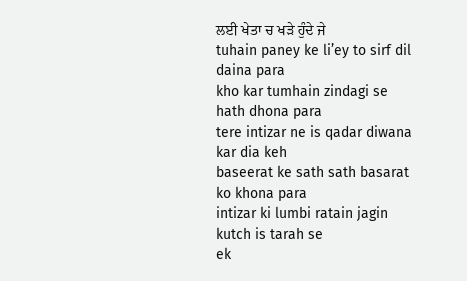ਲਈ ਖੇਤਾ ਚ ਖੜੇ ਹੁੰਦੇ ਜੇ
tuhain paney ke li’ey to sirf dil daina para
kho kar tumhain zindagi se hath dhona para
tere intizar ne is qadar diwana kar dia keh
baseerat ke sath sath basarat ko khona para
intizar ki lumbi ratain jagin kutch is tarah se
ek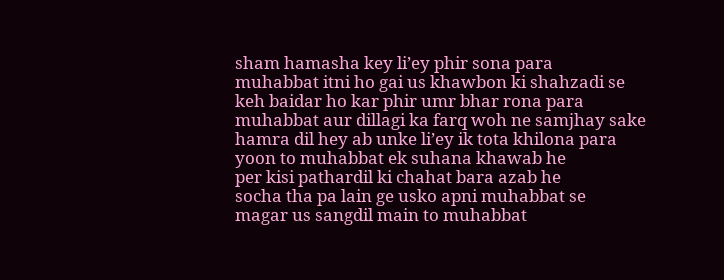sham hamasha key li’ey phir sona para
muhabbat itni ho gai us khawbon ki shahzadi se
keh baidar ho kar phir umr bhar rona para
muhabbat aur dillagi ka farq woh ne samjhay sake
hamra dil hey ab unke li’ey ik tota khilona para
yoon to muhabbat ek suhana khawab he
per kisi pathardil ki chahat bara azab he
socha tha pa lain ge usko apni muhabbat se
magar us sangdil main to muhabbat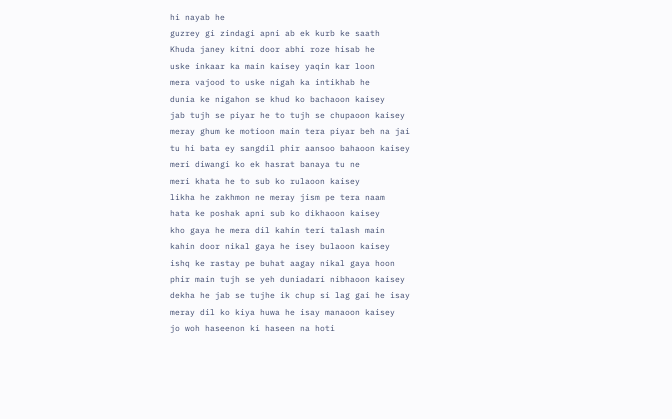hi nayab he
guzrey gi zindagi apni ab ek kurb ke saath
Khuda janey kitni door abhi roze hisab he
uske inkaar ka main kaisey yaqin kar loon
mera vajood to uske nigah ka intikhab he
dunia ke nigahon se khud ko bachaoon kaisey
jab tujh se piyar he to tujh se chupaoon kaisey
meray ghum ke motioon main tera piyar beh na jai
tu hi bata ey sangdil phir aansoo bahaoon kaisey
meri diwangi ko ek hasrat banaya tu ne
meri khata he to sub ko rulaoon kaisey
likha he zakhmon ne meray jism pe tera naam
hata ke poshak apni sub ko dikhaoon kaisey
kho gaya he mera dil kahin teri talash main
kahin door nikal gaya he isey bulaoon kaisey
ishq ke rastay pe buhat aagay nikal gaya hoon
phir main tujh se yeh duniadari nibhaoon kaisey
dekha he jab se tujhe ik chup si lag gai he isay
meray dil ko kiya huwa he isay manaoon kaisey
jo woh haseenon ki haseen na hoti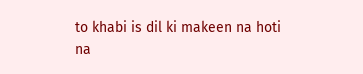to khabi is dil ki makeen na hoti
na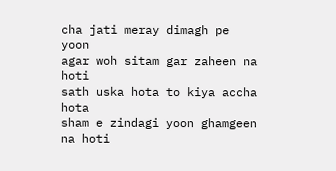cha jati meray dimagh pe yoon
agar woh sitam gar zaheen na hoti
sath uska hota to kiya accha hota
sham e zindagi yoon ghamgeen na hoti